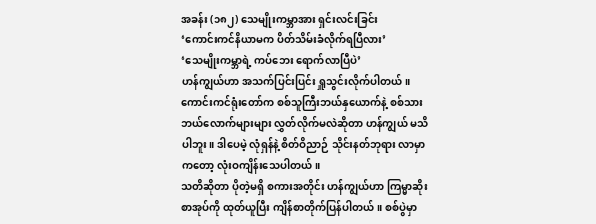အခန်း (၁၈၂) သေမျိုးကမ္ဘာအား ရှင်းလင်းခြင်း
‘ကောင်းကင်နိယာမက ပိတ်သိမ်းခံလိုက်ရပြီလား’
‘သေမျိုးကမ္ဘာရဲ့ ကပ်ဘေး ရောက်လာပြီပဲ’
ဟန်ကျွယ်ဟာ အသက်ပြင်းပြင်း ရှူသွင်းလိုက်ပါတယ်။ ကောင်းကင်ရုံးတော်က စစ်သူကြီးဘယ်နှယောက်နဲ့ စစ်သား ဘယ်လောက်များများ လွှတ်လိုက်မလဲဆိုတာ ဟန်ကျွယ် မသိပါဘူး။ ဒါပေမဲ့ လုံရှန်နဲ့ စိတ်ဝိညာဉ် သိုင်းနတ်ဘုရား လာမှာကတော့ လုံးဝကျိန်းသေပါတယ်။
သတိဆိုတာ ပိုတဲ့မရှိ စကားအတိုင်း ဟန်ကျွယ်ဟာ ကြမ္မာဆိုးစာအုပ်ကို ထုတ်ယူပြီး ကျိန်စာတိုက်ပြန်ပါတယ်။ စစ်ပွဲမှာ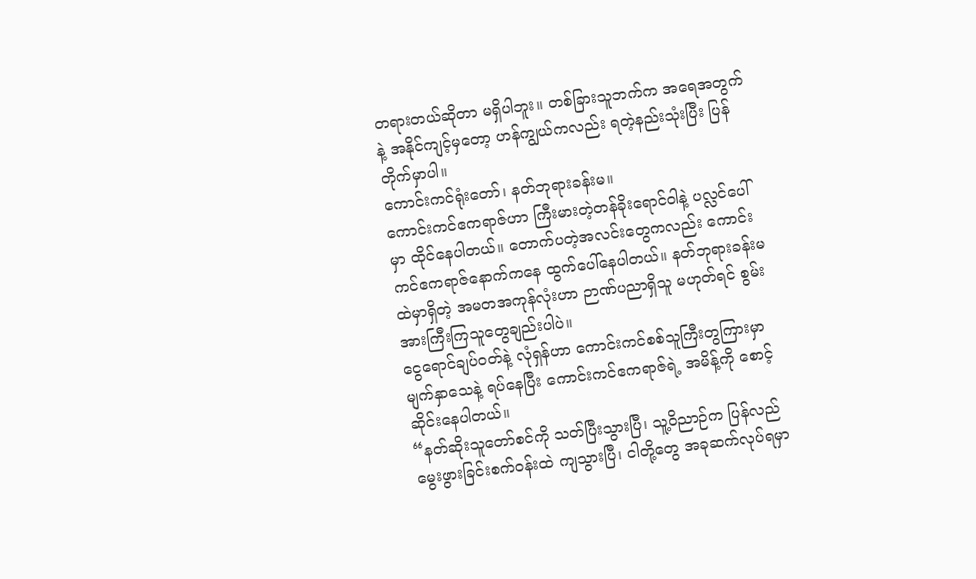တရားတယ်ဆိုတာ မရှိပါဘူး။ တစ်ခြားသူဘက်က အရေအတွက်နဲ့ အနိုင်ကျင့်မှတော့ ဟန်ကျွယ်ကလည်း ရတဲ့နည်းသုံးပြီး ပြန်တိုက်မှာပါ။
ကောင်းကင်ရုံးတော်၊ နတ်ဘုရားခန်းမ။
ကောင်းကင်ဧကရာဇ်ဟာ ကြီးမားတဲ့တန်ခိုးရောင်ဝါနဲ့ ပလ္လင်ပေါ်မှာ ထိုင်နေပါတယ်။ တောက်ပတဲ့အလင်းတွေကလည်း ကောင်းကင်ဧကရာဇ်နောက်ကနေ ထွက်ပေါ်နေပါတယ်။ နတ်ဘုရားခန်းမထဲမှာရှိတဲ့ အမတအကုန်လုံးဟာ ဉာဏ်ပညာရှိသူ မဟုတ်ရင် စွမ်းအားကြီးကြသူတွေချည်းပါပဲ။
ငွေရောင်ချပ်ဝတ်နဲ့ လုံရှန်ဟာ ကောင်းကင်စစ်သူကြီးတွကြားမှာ မျက်နှာသေနဲ့ ရပ်နေပြီး ကောင်းကင်ဧကရာဇ်ရဲ့ အမိန့်ကို စောင့်ဆိုင်းနေပါတယ်။
“နတ်ဆိုးသူတော်စင်ကို သတ်ပြီးသွားပြီ၊ သူ့ဝိညာဉ်က ပြန်လည်မွေးဖွားခြင်းစက်ဝန်းထဲ ကျသွားပြီ၊ ငါတို့တွေ အခုဆက်လုပ်ရမှာ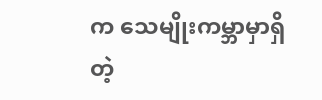က သေမျိုးကမ္ဘာမှာရှိတဲ့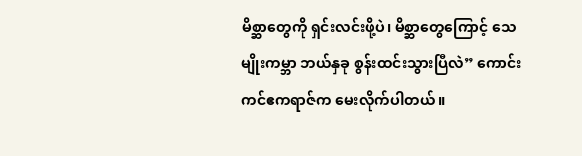မိစ္ဆာတွေကို ရှင်းလင်းဖို့ပဲ၊ မိစ္ဆာတွေကြောင့် သေမျိုးကမ္ဘာ ဘယ်နှခု စွန်းထင်းသွားပြီလဲ” ကောင်းကင်ဧကရာဇ်က မေးလိုက်ပါတယ်။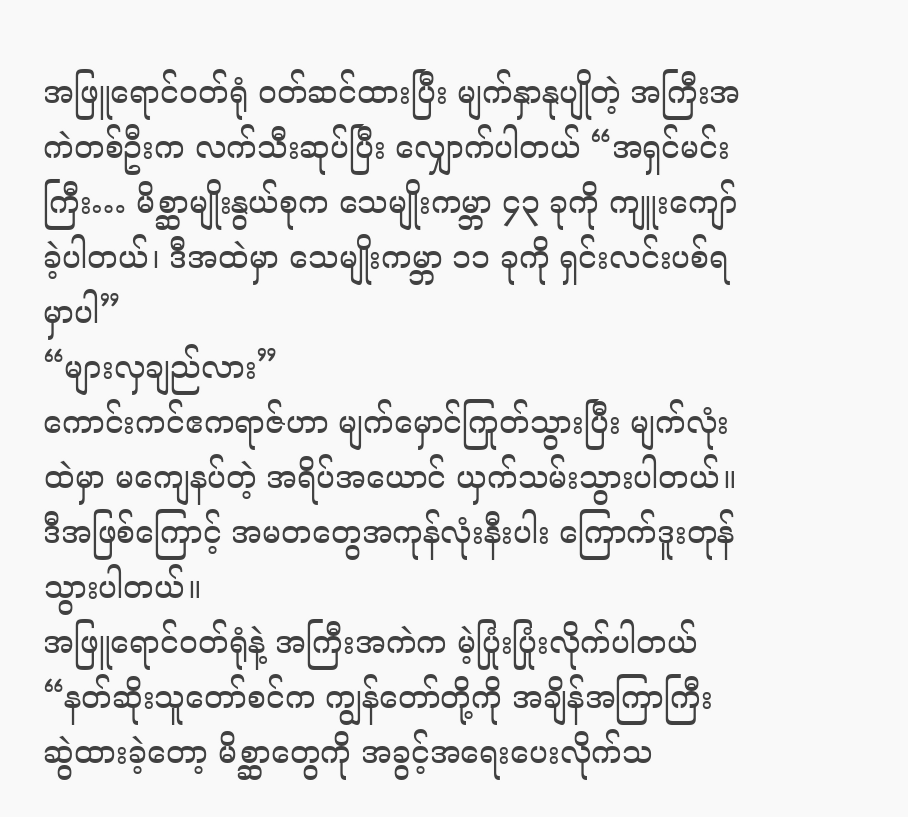အဖြူရောင်ဝတ်ရုံ ဝတ်ဆင်ထားပြီး မျက်နှာနုပျိုတဲ့ အကြီးအကဲတစ်ဦးက လက်သီးဆုပ်ပြီး လျှောက်ပါတယ် “အရှင်မင်းကြီး… မိစ္ဆာမျိုးနွယ်စုက သေမျိုးကမ္ဘာ ၄၃ ခုကို ကျူးကျော်ခဲ့ပါတယ်၊ ဒီအထဲမှာ သေမျိုးကမ္ဘာ ၁၁ ခုကို ရှင်းလင်းပစ်ရမှာပါ”
“များလှချည်လား”
ကောင်းကင်ဧကရာဇ်ဟာ မျက်မှောင်ကြုတ်သွားပြီး မျက်လုံးထဲမှာ မကျေနပ်တဲ့ အရိပ်အယောင် ယှက်သမ်းသွားပါတယ်။
ဒီအဖြစ်ကြောင့် အမတတွေအကုန်လုံးနီးပါး ကြောက်ဒူးတုန်သွားပါတယ်။
အဖြူရောင်ဝတ်ရုံနဲ့ အကြီးအကဲက မဲ့ပြုံးပြုံးလိုက်ပါတယ် “နတ်ဆိုးသူတော်စင်က ကျွန်တော်တို့ကို အချိန်အကြာကြီး ဆွဲထားခဲ့တော့ မိစ္ဆာတွေကို အခွင့်အရေးပေးလိုက်သ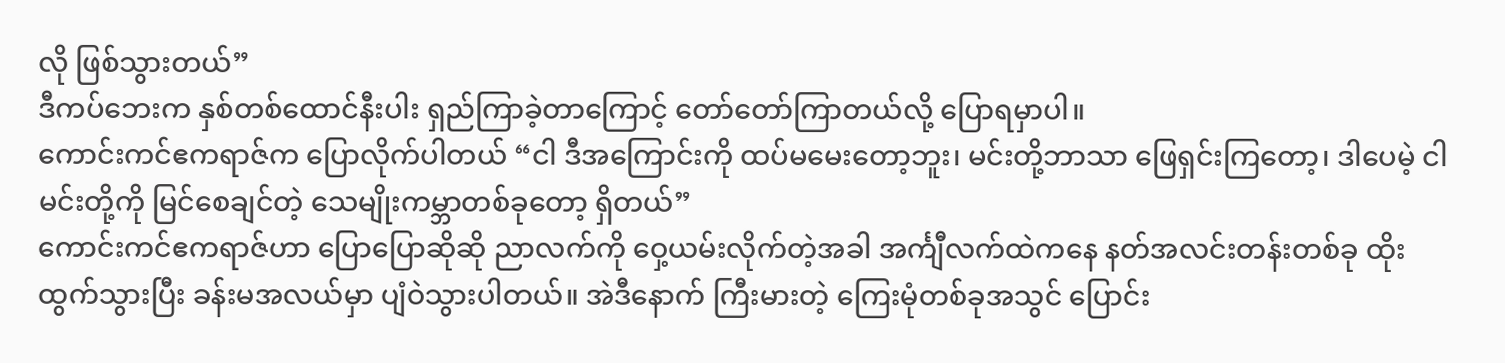လို ဖြစ်သွားတယ်”
ဒီကပ်ဘေးက နှစ်တစ်ထောင်နီးပါး ရှည်ကြာခဲ့တာကြောင့် တော်တော်ကြာတယ်လို့ ပြောရမှာပါ။
ကောင်းကင်ဧကရာဇ်က ပြောလိုက်ပါတယ် “ငါ ဒီအကြောင်းကို ထပ်မမေးတော့ဘူး၊ မင်းတို့ဘာသာ ဖြေရှင်းကြတော့၊ ဒါပေမဲ့ ငါ မင်းတို့ကို မြင်စေချင်တဲ့ သေမျိုးကမ္ဘာတစ်ခုတော့ ရှိတယ်”
ကောင်းကင်ဧကရာဇ်ဟာ ပြောပြောဆိုဆို ညာလက်ကို ဝှေ့ယမ်းလိုက်တဲ့အခါ အင်္ကျီလက်ထဲကနေ နတ်အလင်းတန်းတစ်ခု ထိုးထွက်သွားပြီး ခန်းမအလယ်မှာ ပျံဝဲသွားပါတယ်။ အဲဒီနောက် ကြီးမားတဲ့ ကြေးမုံတစ်ခုအသွင် ပြောင်း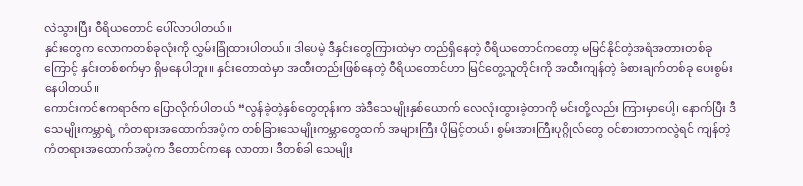လဲသွားပြီး ဝီရိယတောင် ပေါ်လာပါတယ်။
နှင်းတွေက လောကတစ်ခုလုံးကို လွှမ်းခြုံထားပါတယ်။ ဒါပေမဲ့ ဒီနှင်းတွေကြားထဲမှာ တည်ရှိနေတဲ့ ဝီရိယတောင်ကတော့ မမြင်နိုင်တဲ့အရံအတားတစ်ခုကြောင့် နှင်းတစ်စက်မှာ ရှိမနေပါဘူး။ နှင်းတောထဲမှာ အထီးတည်းဖြစ်နေတဲ့ ဝီရိယတောင်ဟာ မြင်တွေ့သူတိုင်းကို အထီးကျန်တဲ့ ခံစားချက်တစ်ခု ပေးစွမ်းနေပါတယ်။
ကောင်းကင်ဧကရာဇ်က ပြောလိုက်ပါတယ် “လွန်ခဲ့တဲ့နှစ်တွေတုန်းက အဲဒီသေမျိုးနှစ်ယောက် လေလုံးထွားခဲ့တာကို မင်းတို့လည်း ကြားမှာပေါ့၊ နောက်ပြီး ဒီသေမျိုးကမ္ဘာရဲ့ ကံတရားအထောက်အပံ့က တစ်ခြားသေမျိုးကမ္ဘာတွေထက် အများကြီး ပိုမြင့်တယ်၊ စွမ်းအားကြီးပုဂ္ဂိုလ်တွေ ဝင်စားတာကလွဲရင် ကျန်တဲ့ ကံတရားအထောက်အပံ့က ဒီတောင်ကနေ လာတာ၊ ဒီတစ်ခါ သေမျိုး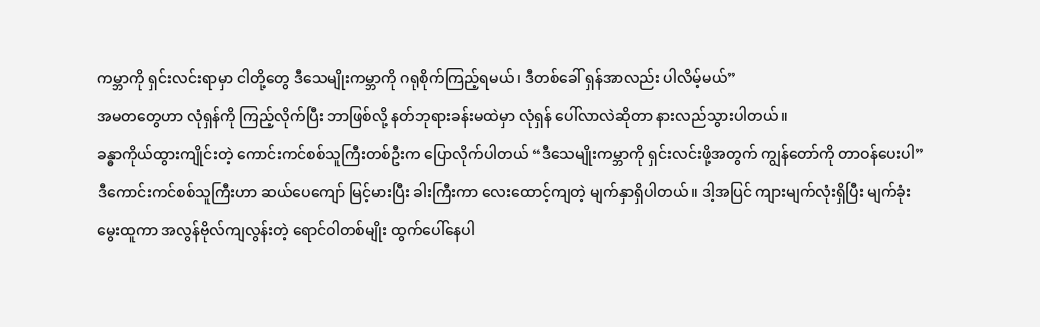ကမ္ဘာကို ရှင်းလင်းရာမှာ ငါတို့တွေ ဒီသေမျိုးကမ္ဘာကို ဂရုစိုက်ကြည့်ရမယ်၊ ဒီတစ်ခေါ် ရှန်အာလည်း ပါလိမ့်မယ်”
အမတတွေဟာ လုံရှန်ကို ကြည့်လိုက်ပြီး ဘာဖြစ်လို့ နတ်ဘုရားခန်းမထဲမှာ လုံရှန် ပေါ်လာလဲဆိုတာ နားလည်သွားပါတယ်။
ခန္ဓာကိုယ်ထွားကျိုင်းတဲ့ ကောင်းကင်စစ်သူကြီးတစ်ဦးက ပြောလိုက်ပါတယ် “ဒီသေမျိုးကမ္ဘာကို ရှင်းလင်းဖို့အတွက် ကျွန်တော်ကို တာဝန်ပေးပါ” ဒီကောင်းကင်စစ်သူကြီးဟာ ဆယ်ပေကျော် မြင့်မားပြီး ခါးကြီးကာ လေးထောင့်ကျတဲ့ မျက်နှာရှိပါတယ်။ ဒါ့အပြင် ကျားမျက်လုံးရှိပြီး မျက်ခုံးမွေးထူကာ အလွန်ဗိုလ်ကျလွန်းတဲ့ ရောင်ဝါတစ်မျိုး ထွက်ပေါ်နေပါ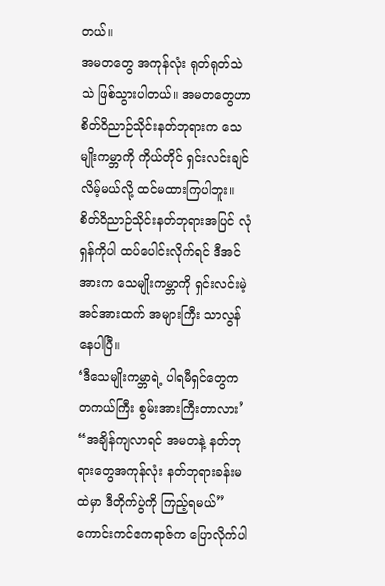တယ်။
အမတတွေ အကုန်လုံး ရုတ်ရုတ်သဲသဲ ဖြစ်သွားပါတယ်။ အမတတွေဟာ စိတ်ဝိညာဉ်သိုင်းနတ်ဘုရားက သေမျိုးကမ္ဘာကို ကိုယ်တိုင် ရှင်းလင်းချင်လိမ့်မယ်လို့ ထင်မထားကြပါဘူး။ စိတ်ဝိညာဉ်သိုင်းနတ်ဘုရားအပြင် လုံရှန်ကိုပါ ထပ်ပေါင်းလိုက်ရင် ဒီအင်အားက သေမျိုးကမ္ဘာကို ရှင်းလင်းမဲ့အင်အားထက် အများကြီး သာလွန်နေပါပြီ။
‘ဒီသေမျိုးကမ္ဘာရဲ့ ပါရမီရှင်တွေက တကယ်ကြီး စွမ်းအားကြီးတာလား’
“အချိန်ကျလာရင် အမတနဲ့ နတ်ဘုရားတွေအကုန်လုံး နတ်ဘုရားခန်းမထဲမှာ ဒီတိုက်ပွဲကို ကြည့်ရမယ်” ကောင်းကင်ဧကရာဇ်က ပြောလိုက်ပါ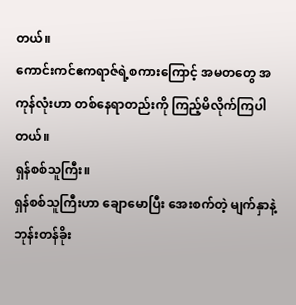တယ်။
ကောင်းကင်ဧကရာဇ်ရဲ့စကားကြောင့် အမတတွေ အကုန်လုံးဟာ တစ်နေရာတည်းကို ကြည့်မိလိုက်ကြပါတယ်။
ရှန်စစ်သူကြီး။
ရှန်စစ်သူကြီးဟာ ချောမောပြီး အေးစက်တဲ့ မျက်နှာနဲ့ ဘုန်းတန်ခိုး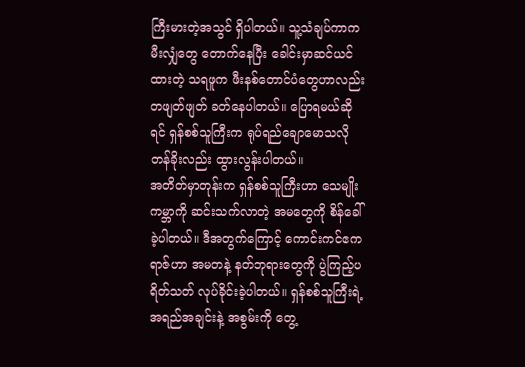ကြီးမားတဲ့အသွင် ရှိပါတယ်။ သူ့သံချပ်ကာက မီးလျှံတွေ တောက်နေပြီး ခေါင်းမှာဆင်ယင်ထားတဲ့ သရဖူက ဖီးနစ်တောင်ပံတွေဟာလည်း တဖျတ်ဖျတ် ခတ်နေပါတယ်။ ပြောရမယ်ဆိုရင် ရှန်စစ်သူကြီးက ရုပ်ရည်ချောမောသလို တန်ခိုးလည်း ထွားလွန်းပါတယ်။
အတိတ်မှာတုန်းက ရှန်စစ်သူကြီးဟာ သေမျိုးကမ္ဘာကို ဆင်းသက်လာတဲ့ အမတွေကို စိန်ခေါ်ခဲ့ပါတယ်။ ဒီအတွက်ကြောင့် ကောင်းကင်ဧကရာဇ်ဟာ အမတနဲ့ နတ်ဘုရားတွေကို ပွဲကြည့်ပရိတ်သတ် လုပ်ခိုင်းခဲ့ပါတယ်။ ရှန်စစ်သူကြီးရဲ့ အရည်အချင်းနဲ့ အစွမ်းကို တွေ့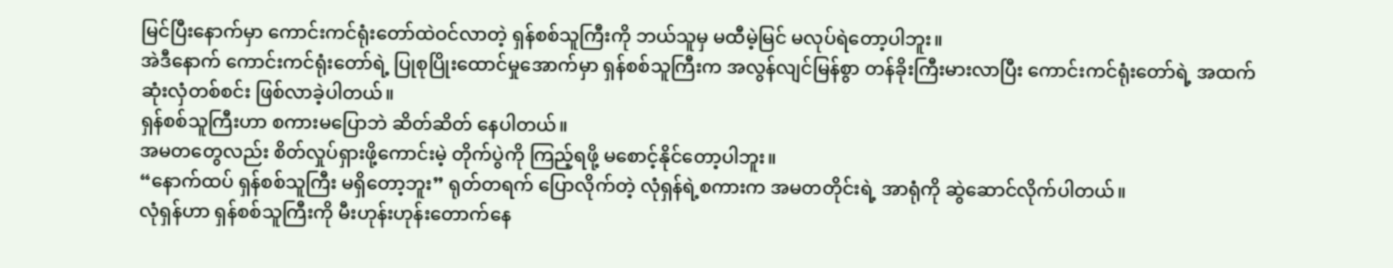မြင်ပြီးနောက်မှာ ကောင်းကင်ရုံးတော်ထဲဝင်လာတဲ့ ရှန်စစ်သူကြီးကို ဘယ်သူမှ မထီမဲ့မြင် မလုပ်ရဲတော့ပါဘူး။
အဲဒီနောက် ကောင်းကင်ရုံးတော်ရဲ့ ပြုစုပြိုးထောင်မှုအောက်မှာ ရှန်စစ်သူကြီးက အလွန်လျင်မြန်စွာ တန်ခိုးကြီးမားလာပြီး ကောင်းကင်ရုံးတော်ရဲ့ အထက်ဆုံးလှံတစ်စင်း ဖြစ်လာခဲ့ပါတယ်။
ရှန်စစ်သူကြီးဟာ စကားမပြောဘဲ ဆိတ်ဆိတ် နေပါတယ်။
အမတတွေလည်း စိတ်လှုပ်ရှားဖို့ကောင်းမဲ့ တိုက်ပွဲကို ကြည့်ရဖို့ မစောင့်နိုင်တော့ပါဘူး။
“နောက်ထပ် ရှန်စစ်သူကြီး မရှိတော့ဘူး” ရုတ်တရက် ပြောလိုက်တဲ့ လုံရှန်ရဲ့စကားက အမတတိုင်းရဲ့ အာရုံကို ဆွဲဆောင်လိုက်ပါတယ်။
လုံရှန်ဟာ ရှန်စစ်သူကြီးကို မီးဟုန်းဟုန်းတောက်နေ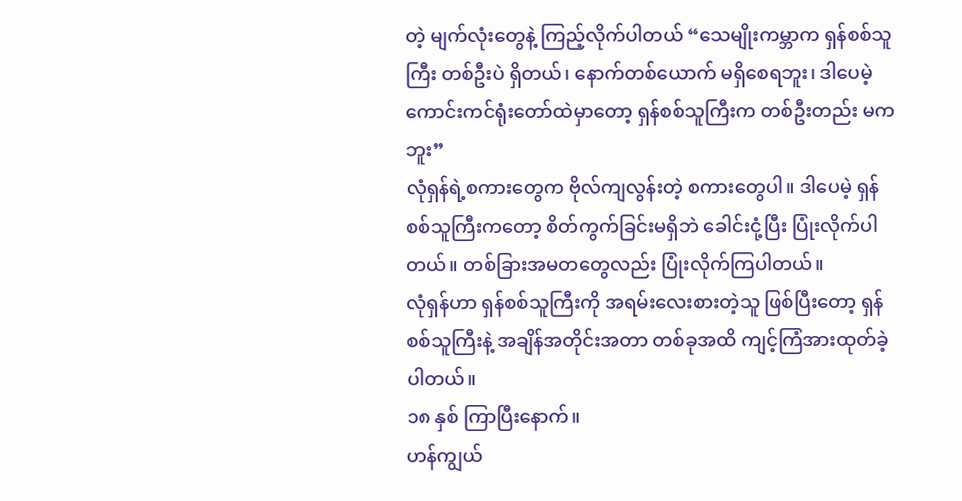တဲ့ မျက်လုံးတွေနဲ့ ကြည့်လိုက်ပါတယ် “သေမျိုးကမ္ဘာက ရှန်စစ်သူကြီး တစ်ဦးပဲ ရှိတယ်၊ နောက်တစ်ယောက် မရှိစေရဘူး၊ ဒါပေမဲ့ ကောင်းကင်ရုံးတော်ထဲမှာတော့ ရှန်စစ်သူကြီးက တစ်ဦးတည်း မကဘူး”
လုံရှန်ရဲ့စကားတွေက ဗိုလ်ကျလွန်းတဲ့ စကားတွေပါ။ ဒါပေမဲ့ ရှန်စစ်သူကြီးကတော့ စိတ်ကွက်ခြင်းမရှိဘဲ ခေါင်းငုံ့ပြီး ပြုံးလိုက်ပါတယ်။ တစ်ခြားအမတတွေလည်း ပြုံးလိုက်ကြပါတယ်။
လုံရှန်ဟာ ရှန်စစ်သူကြီးကို အရမ်းလေးစားတဲ့သူ ဖြစ်ပြီးတော့ ရှန်စစ်သူကြီးနဲ့ အချိန်အတိုင်းအတာ တစ်ခုအထိ ကျင့်ကြံအားထုတ်ခဲ့ပါတယ်။
၁၈ နှစ် ကြာပြီးနောက်။
ဟန်ကျွယ်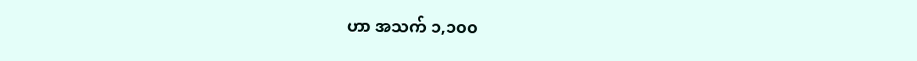ဟာ အသက် ၁,၁၀၀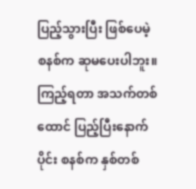ပြည့်သွားပြီး ဖြစ်ပေမဲ့ စနစ်က ဆုမပေးပါဘူး။ ကြည့်ရတာ အသက်တစ်ထောင် ပြည့်ပြီးနောက်ပိုင်း စနစ်က နှစ်တစ်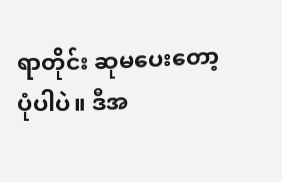ရာတိုင်း ဆုမပေးတော့ပုံပါပဲ။ ဒီအ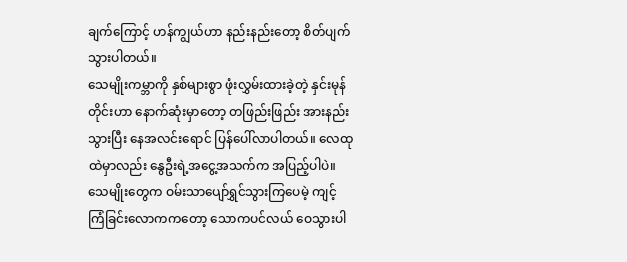ချက်ကြောင့် ဟန်ကျွယ်ဟာ နည်းနည်းတော့ စိတ်ပျက်သွားပါတယ်။
သေမျိုးကမ္ဘာကို နှစ်များစွာ ဖုံးလွှမ်းထားခဲ့တဲ့ နှင်းမုန်တိုင်းဟာ နောက်ဆုံးမှာတော့ တဖြည်းဖြည်း အားနည်းသွားပြီး နေအလင်းရောင် ပြန်ပေါ်လာပါတယ်။ လေထုထဲမှာလည်း နွေဦးရဲ့အငွေ့အသက်က အပြည့်ပါပဲ။
သေမျိုးတွေက ဝမ်းသာပျော်ရွှင်သွားကြပေမဲ့ ကျင့်ကြံခြင်းလောကကတော့ သောကပင်လယ် ဝေသွားပါ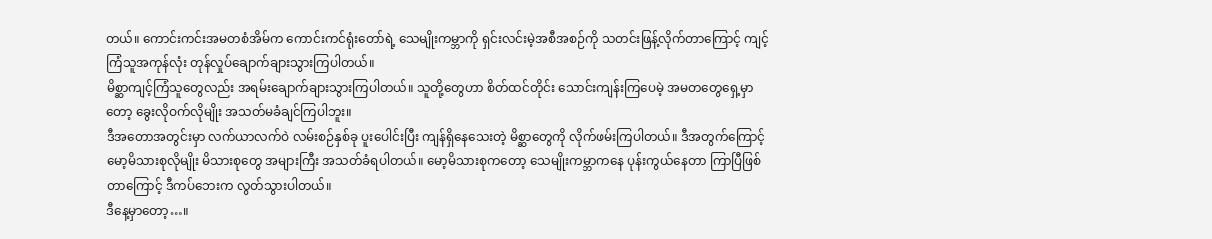တယ်။ ကောင်းကင်းအမတစံအိမ်က ကောင်းကင်ရုံးတော်ရဲ့ သေမျိုးကမ္ဘာကို ရှင်းလင်းမဲ့အစီအစဉ်ကို သတင်းဖြန့်လိုက်တာကြောင့် ကျင့်ကြံသူအကုန်လုံး တုန်လှုပ်ချောက်ချားသွားကြပါတယ်။
မိစ္ဆာကျင့်ကြံသူတွေလည်း အရမ်းချောက်ချားသွားကြပါတယ်။ သူတို့တွေဟာ စိတ်ထင်တိုင်း သောင်းကျန်းကြပေမဲ့ အမတတွေရှေ့မှာတော့ ခွေးလိုဝက်လိုမျိုး အသတ်မခံချင်ကြပါဘူး။
ဒီအတောအတွင်းမှာ လက်ယာလက်ဝဲ လမ်းစဉ်နှစ်ခု ပူးပေါင်းပြီး ကျန်ရှိနေသေးတဲ့ မိစ္ဆာတွေကို လိုက်ဖမ်းကြပါတယ်။ ဒီအတွက်ကြောင့် မော့မိသားစုလိုမျိုး မိသားစုတွေ အများကြီး အသတ်ခံရပါတယ်။ မော့မိသားစုကတော့ သေမျိုးကမ္ဘာကနေ ပုန်းကွယ်နေတာ ကြာပြီဖြစ်တာကြောင့် ဒီကပ်ဘေးက လွတ်သွားပါတယ်။
ဒီနေ့မှာတော့…။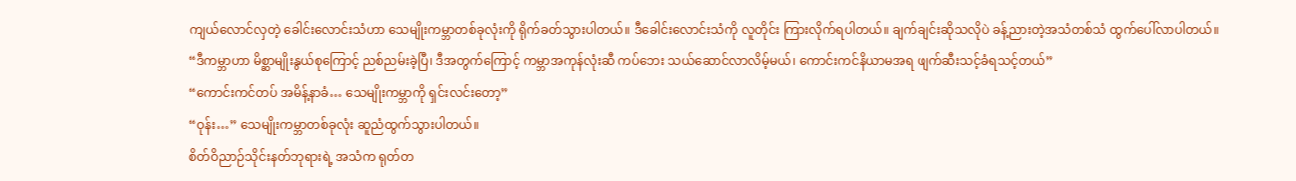ကျယ်လောင်လှတဲ့ ခေါင်းလောင်းသံဟာ သေမျိုးကမ္ဘာတစ်ခုလုံးကို ရိုက်ခတ်သွားပါတယ်။ ဒီခေါင်းလောင်းသံကို လူတိုင်း ကြားလိုက်ရပါတယ်။ ချက်ချင်းဆိုသလိုပဲ ခန့်ညားတဲ့အသံတစ်သံ ထွက်ပေါ်လာပါတယ်။
“ဒီကမ္ဘာဟာ မိစ္ဆာမျိုးနွယ်စုကြောင့် ညစ်ညမ်းခဲ့ပြီ၊ ဒီအတွက်ကြောင့် ကမ္ဘာအကုန်လုံးဆီ ကပ်ဘေး သယ်ဆောင်လာလိမ့်မယ်၊ ကောင်းကင်နိယာမအရ ဖျက်ဆီးသင့်ခံရသင့်တယ်”
“ကောင်းကင်တပ် အမိန့်နာခံ… သေမျိုးကမ္ဘာကို ရှင်းလင်းတော့”
“ဝုန်း…” သေမျိုးကမ္ဘာတစ်ခုလုံး ဆူညံထွက်သွားပါတယ်။
စိတ်ဝိညာဉ်သိုင်းနတ်ဘုရားရဲ့ အသံက ရုတ်တ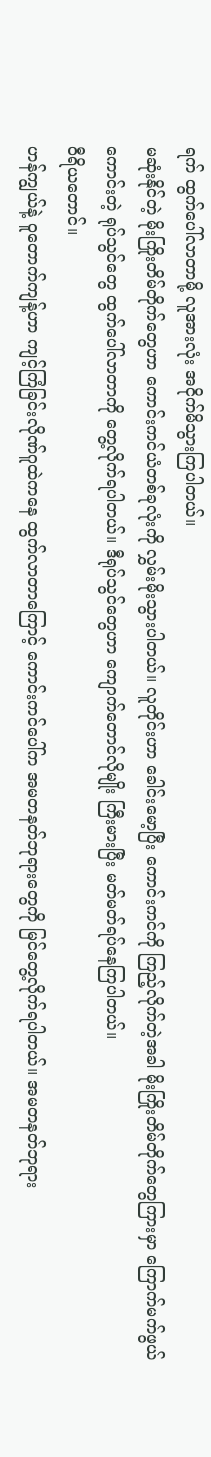ရက် ထွက်ပေါ်လာတာမို့ လူအားလုံး အငိုက်မိသွားကြပါတယ်။
မဆုံးနိုင်တဲ့ မိုးကြိုးတိမ်တိုက်တွေဟာ ကောင်းကင်ယံတစ်ခုလုံးကို လွှမ်းမိုးသွားပါတယ်။ လူတိုင်းဟာ ခေါင်းမော့ပြီး ကောင်းကင်ကို ကြည့်လိုက်တဲ့အခါ မိုးကြိုးတိမ်တိုက်တွေကြားမှာ ကြောက်မက်ဖွယ်ကောင်းတဲ့ ရုပ်သွင်တွေ ထွက်ပေါ်လာတာကို တွေ့လိုက်ရပါတယ်။ ဒီရုပ်သွင်တွေဟာ ကျောက်တောင်လိုမျိုး ကြီးမားပြီး မတ်မတ်ရပ်နေကြပါတယ်။
ဝီရိယတောင်။
ဟန်ကျွယ်နဲ့ ဝူတောက်ကျန့်ဟာ ကျင့်ကြံခြင်းလိုဏ်ဂူထဲကနေ ထွက်လာတာကြောင့် ကောင်းကင်ပေါ်က အမတနတ်ဘုရားတွေကို မြင်တွေ့လိုက်ရပါတယ်။ အမတနတ်ဘုရား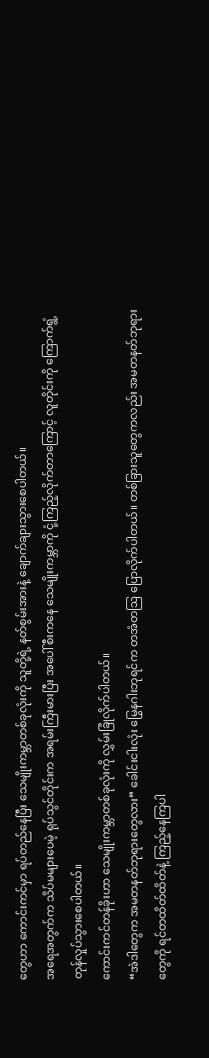တွေဟာ ကောင်းကင်မှာ ရပ်တည်နေပြီး သေမျိုးကမ္ဘာတစ်ခုလုံးကို သူတို့ရဲ့ နတ်စွမ်းအားနဲ့ ချောက်ချားသွားစေပါတယ်။
အရေအတွက်က သိပ်မများပေမဲ့ ရုပ်သွင်တိုင်းက အရမ်းကြီးမားပြီး အပေါ်စီးကနေ သေမျိုးကမ္ဘာကို ငုံ့ကြည့်လိုက်တာကြောင့် လူတိုင်းကို ကြောက်ရွံ့တုန်လှုပ်သွားစေပါတယ်။
ကောင်းကင်တန်ခိုးဟာ သေမျိုးကမ္ဘာတစ်ခုလုံးကို လွှမ်းခြုံလိုက်ပါတယ်။
“အဲဒါတွေက အမတနတ်ဘုရားတွေလား” ခေါင်းငါးလုံး မြွေနဂါးဘုရင်က တအံတဩ ပြောလိုက်ပါတယ်။ တစ်ခြားသူတွေကလည်း အမတနတ်ဘုရားတွေကို ရင်တထိတ်ထိတ်နဲ့ ကြည့်နေကြပါ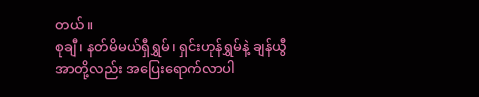တယ်။
စုချီ၊ နတ်မိမယ်ရှီရွှမ်၊ ရှင်းဟုန်ရွှမ်နဲ့ ချန်ယွီအာတို့လည်း အပြေးရောက်လာပါ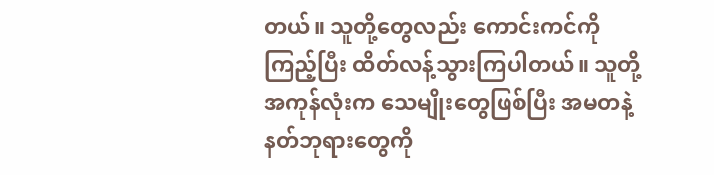တယ်။ သူတို့တွေလည်း ကောင်းကင်ကိုကြည့်ပြီး ထိတ်လန့်သွားကြပါတယ်။ သူတို့အကုန်လုံးက သေမျိုးတွေဖြစ်ပြီး အမတနဲ့ နတ်ဘုရားတွေကို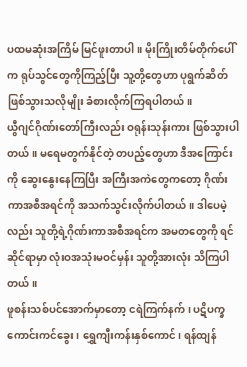ပထမဆုံးအကြိမ် မြင်ဖူးတာပါ။ မိုးကြိုးတိမ်တိုက်ပေါ်က ရုပ်သွင်တွေကိုကြည့်ပြီး သူ့တို့တွေဟာ ပုရွက်ဆိတ် ဖြစ်သွားသလိုမျိုး ခံစားလိုက်ကြရပါတယ်။
ယွီဂျင်ဂိုဏ်းတော်ကြီးလည်း ဝရုန်းသုန်းကား ဖြစ်သွားပါတယ်။ မရေမတွက်နိုင်တဲ့ တပည့်တွေဟာ ဒီအကြောင်းကို ဆွေးနွေးနေကြပြီး အကြီးအကဲတွေကတော့ ဂိုဏ်းကာအစီအရင်ကို အသက်သွင်းလိုက်ပါတယ်။ ဒါပေမဲ့လည်း သူတို့ရဲ့ဂိုဏ်းကာအစီအရင်က အမတတွေကို ရင်ဆိုင်ရာမှာ လုံးဝအသုံးမဝင်မှန်း သူတို့အားလုံး သိကြပါတယ်။
ဖူစန်းသစ်ပင်အောက်မှာတော့ ငရဲကြက်နက်၊ ပဋိပက္ခကောင်းကင်ခွေး၊ ရွှေကျီးကန်းနှစ်ကောင်၊ ရန်ထျန်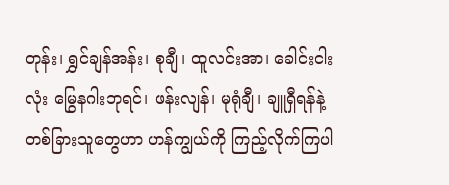တုန်း၊ ရွှင်ချန်အန်း၊ စုချီ၊ ထူလင်းအာ၊ ခေါင်းငါးလုံး မြွေနဂါးဘုရင်၊ ဖန်းလျန်၊ မုရုံချီ၊ ချူရှီရန်နဲ့ တစ်ခြားသူတွေဟာ ဟန်ကျွယ်ကို ကြည့်လိုက်ကြပါ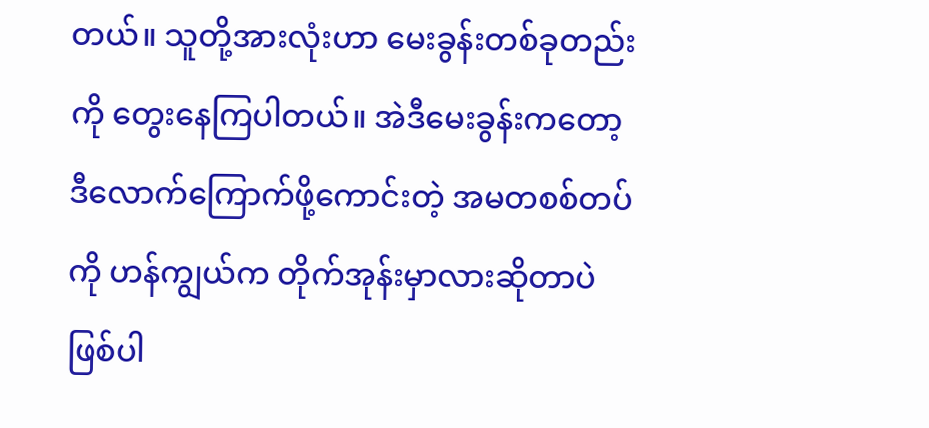တယ်။ သူတို့အားလုံးဟာ မေးခွန်းတစ်ခုတည်းကို တွေးနေကြပါတယ်။ အဲဒီမေးခွန်းကတော့ ဒီလောက်ကြောက်ဖို့ကောင်းတဲ့ အမတစစ်တပ်ကို ဟန်ကျွယ်က တိုက်အုန်းမှာလားဆိုတာပဲ ဖြစ်ပါ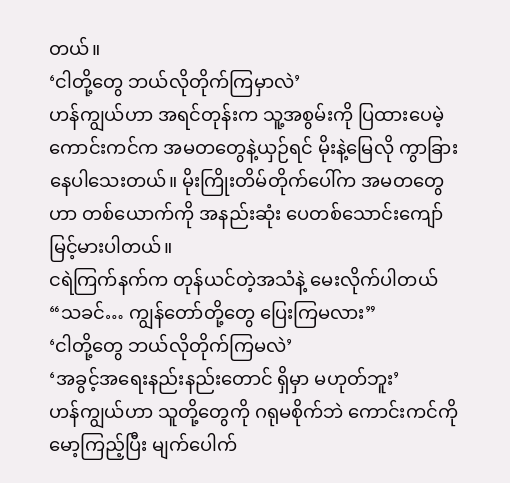တယ်။
‘ငါတို့တွေ ဘယ်လိုတိုက်ကြမှာလဲ’
ဟန်ကျွယ်ဟာ အရင်တုန်းက သူ့အစွမ်းကို ပြထားပေမဲ့ ကောင်းကင်က အမတတွေနဲ့ယှဉ်ရင် မိုးနဲ့မြေလို ကွာခြားနေပါသေးတယ်။ မိုးကြိုးတိမ်တိုက်ပေါ်က အမတတွေဟာ တစ်ယောက်ကို အနည်းဆုံး ပေတစ်သောင်းကျော် မြင့်မားပါတယ်။
ငရဲကြက်နက်က တုန်ယင်တဲ့အသံနဲ့ မေးလိုက်ပါတယ် “သခင်… ကျွန်တော်တို့တွေ ပြေးကြမလား”
‘ငါတို့တွေ ဘယ်လိုတိုက်ကြမလဲ’
‘အခွင့်အရေးနည်းနည်းတောင် ရှိမှာ မဟုတ်ဘူး’
ဟန်ကျွယ်ဟာ သူတို့တွေကို ဂရုမစိုက်ဘဲ ကောင်းကင်ကို မော့ကြည့်ပြီး မျက်ပေါက်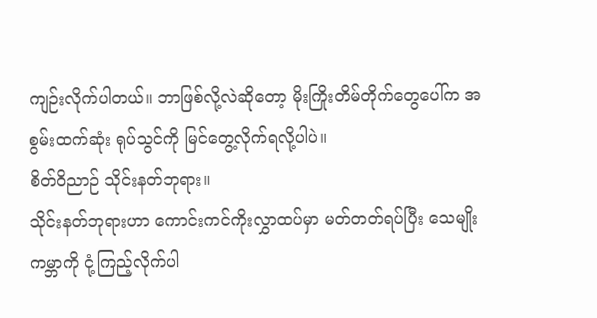ကျဉ်းလိုက်ပါတယ်။ ဘာဖြစ်လို့လဲဆိုတော့ မိုးကြိုးတိမ်တိုက်တွေပေါ်က အစွမ်းထက်ဆုံး ရုပ်သွင်ကို မြင်တွေ့လိုက်ရလို့ပါပဲ။
စိတ်ဝိညာဉ် သိုင်းနတ်ဘုရား။
သိုင်းနတ်ဘုရားဟာ ကောင်းကင်ကိုးလွှာထပ်မှာ မတ်တတ်ရပ်ပြီး သေမျိုးကမ္ဘာကို ငုံ့ကြည့်လိုက်ပါ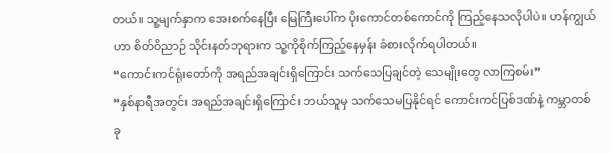တယ်။ သူ့မျက်နှာက အေးစက်နေပြီး မြေကြီးပေါ်က ပိုးကောင်တစ်ကောင်ကို ကြည့်နေသလိုပါပဲ။ ဟန်ကျွယ်ဟာ စိတ်ဝိညာဉ် သိုင်းနတ်ဘုရားက သူ့ကိုစိုက်ကြည့်နေမှန်း ခံစားလိုက်ရပါတယ်။
“ကောင်းကင်ရုံးတော်ကို အရည်အချင်းရှိကြောင်း သက်သေပြချင်တဲ့ သေမျိုးတွေ လာကြစမ်း”
“နှစ်နာရီအတွင်း အရည်အချင်းရှိကြောင်း ဘယ်သူမှ သက်သေမပြနိုင်ရင် ကောင်းကင်ပြစ်ဒဏ်နဲ့ ကမ္ဘာတစ်ခု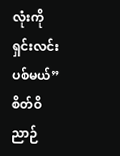လုံးကို ရှင်းလင်းပစ်မယ်”
စိတ်ဝိညာဉ်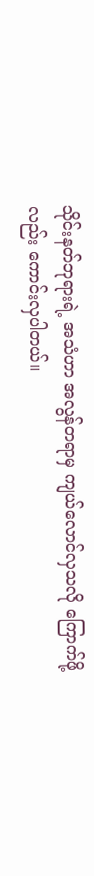သိုင်းနတ်ဘုရားရဲ့ အသံဟာ အလွန်တရာမှ ကျယ်လောင်လှသလို ကြောက်ဖို့လည်း ကောင်းလှပါတယ်။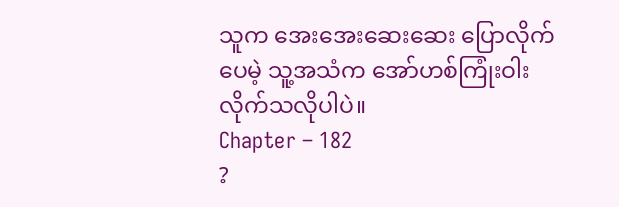သူက အေးအေးဆေးဆေး ပြောလိုက်ပေမဲ့ သူ့အသံက အော်ဟစ်ကြုံးဝါးလိုက်သလိုပါပဲ။
Chapter – 182
?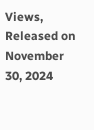Views, Released on November 30, 2024